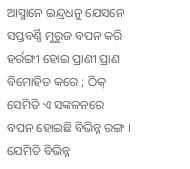ଆସ୍ମାନେ ଇନ୍ଦ୍ରଧନୁ ଯେସନେ ସପ୍ତବର୍ଣ୍ଣି ମୁରୁଜ ବପନ କରି ହର୍ରଙ୍ଗୀ ହୋଇ ପ୍ରାଣୀ ପ୍ରାଣ ବିମୋହିତ କରେ ; ଠିକ୍ ସେମିତି ଏ ସଙ୍କଳନରେ ବପନ ହୋଇଛି ବିଭିନ୍ନ ରଙ୍ଗ । ଯେମିତି ବିଭିନ୍ନ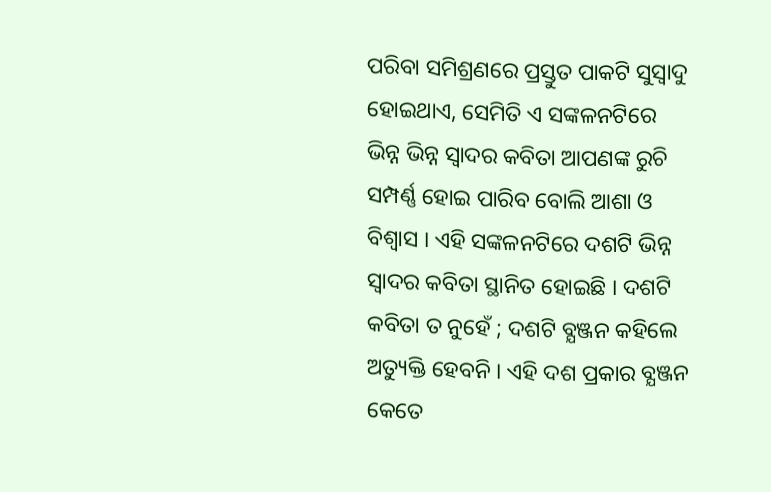ପରିବା ସମିଶ୍ରଣରେ ପ୍ରସ୍ତୁତ ପାକଟି ସୁସ୍ବାଦୁ ହୋଇଥାଏ, ସେମିତି ଏ ସଙ୍କଳନଟିରେ ଭିନ୍ନ ଭିନ୍ନ ସ୍ବାଦର କବିତା ଆପଣଙ୍କ ରୁଚି ସମ୍ପର୍ଣ୍ଣ ହୋଇ ପାରିବ ବୋଲି ଆଶା ଓ ବିଶ୍ବାସ । ଏହି ସଙ୍କଳନଟିରେ ଦଶଟି ଭିନ୍ନ ସ୍ବାଦର କବିତା ସ୍ଥାନିତ ହୋଇଛି । ଦଶଟି କବିତା ତ ନୁହେଁ ; ଦଶଟି ବ୍ଯଞ୍ଜନ କହିଲେ ଅତ୍ୟୁକ୍ତି ହେବନି । ଏହି ଦଶ ପ୍ରକାର ବ୍ଯଞ୍ଜନ କେତେ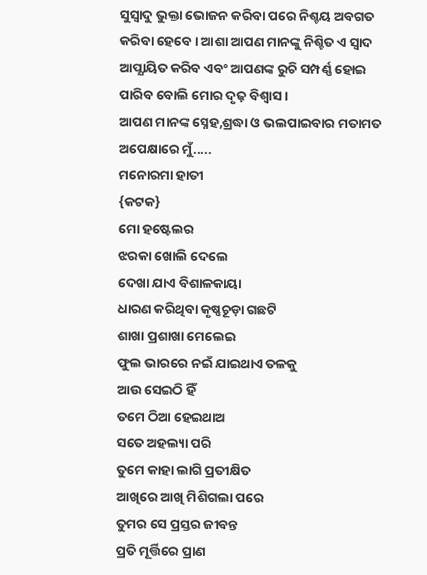ସୁସ୍ବାଦୁ ଭୁକ୍ତା ଭୋଜନ କରିବା ପରେ ନିଶ୍ଚୟ ଅବଗତ କରିବା ହେବେ । ଆଶା ଆପଣ ମାନଙ୍କୁ ନିଶ୍ଚିତ ଏ ସ୍ବାଦ ଆପ୍ଯାୟିତ କରିବ ଏବଂ ଆପଣଙ୍କ ରୁଚି ସମ୍ପର୍ଣ୍ଣ ହୋଇ ପାରିବ ବୋଲି ମୋର ଦୃଢ଼ ବିଶ୍ୱାସ ।
ଆପଣ ମାନଙ୍କ ସ୍ନେହ,ଶ୍ରଦ୍ଧା ଓ ଭଲପାଇବାର ମତାମତ ଅପେକ୍ଷାରେ ମୁଁ.....
ମନୋରମା ହାତୀ
{କଟକ}
ମୋ ହଷ୍ଟେଲର
ଝରକା ଖୋଲି ଦେଲେ
ଦେଖା ଯାଏ ବିଶାଳକାୟା
ଧାରଣ କରିଥିବା କୃଷ୍ଣଚୂଡ଼ା ଗଛଟି
ଶାଖା ପ୍ରଶାଖା ମେଲେଇ
ଫୁଲ ଭାରରେ ନଇଁ ଯାଇଥାଏ ତଳକୁ
ଆଉ ସେଇଠି ହିଁ
ତମେ ଠିଆ ହେଇଥାଅ
ସତେ ଅହଲ୍ୟା ପରି
ତୁମେ କାହା ଲାଗି ପ୍ରତୀକ୍ଷିତ
ଆଖିରେ ଆଖି ମିଶିଗଲା ପରେ
ତୁମର ସେ ପ୍ରସ୍ତର ଜୀବନ୍ତ
ପ୍ରତି ମୂର୍ତ୍ତିରେ ପ୍ରାଣ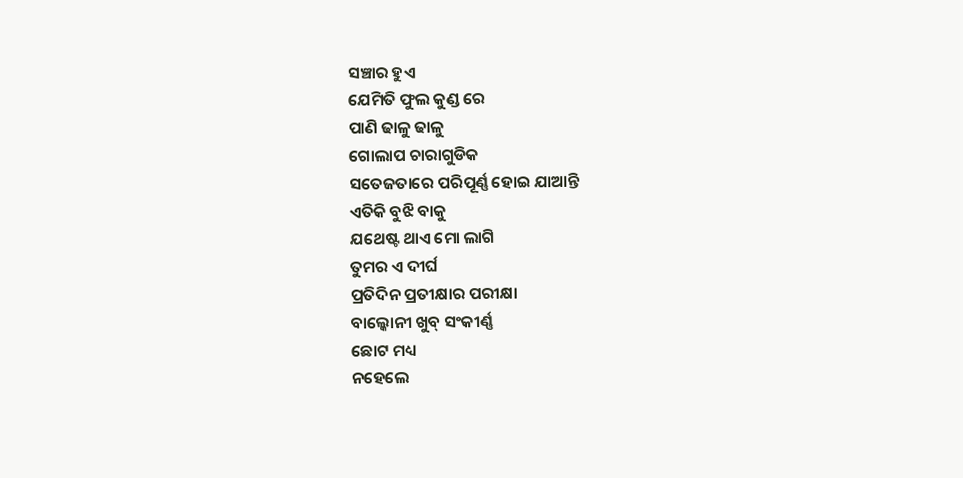ସଞ୍ଚାର ହୁଏ
ଯେମିତି ଫୁଲ କୁଣ୍ଡ ରେ
ପାଣି ଢାଳୁ ଢାଳୁ
ଗୋଲାପ ଚାରାଗୁଡିକ
ସତେଜତାରେ ପରିପୂର୍ଣ୍ଣ ହୋଇ ଯାଆନ୍ତି
ଏତିକି ବୁଝି ବାକୁ
ଯଥେଷ୍ଟ ଥାଏ ମୋ ଲାଗି
ତୁମର ଏ ଦୀର୍ଘ
ପ୍ରତିଦିନ ପ୍ରତୀକ୍ଷାର ପରୀକ୍ଷା
ବାଲ୍କୋନୀ ଖୁବ୍ ସଂକୀର୍ଣ୍ଣ
ଛୋଟ ମଧ୍ୟ
ନହେଲେ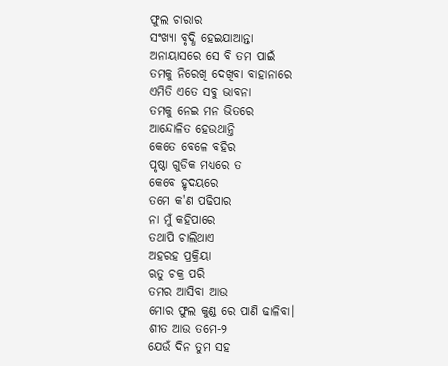ଫୁଲ ଚାରାର
ସଂଖ୍ୟା ବୃଦ୍ଧି ହେଇଯାଆନ୍ତା
ଅନାୟାସରେ ସେ ବି ତମ ପାଇଁ
ତମକୁ ନିରେଖି ଦେଖିବା ବାହାନାରେ
ଏମିତି ଏତେ ସବୁ ଭାବନା
ତମକୁ ନେଇ ମନ ଭିତରେ
ଆନ୍ଦୋଳିତ ହେଉଥାନ୍ତି
କେତେ ବେଳେ ବହିର
ପୃଷ୍ଠା ଗୁଡିକ ମଧ୍ୟରେ ତ
କେବେ ହୃଦୟରେ
ତମେ କ'ଣ ପଢିପାର
ନା ମୁଁ କହିପାରେ
ତଥାପି ଚାଲିଥାଏ
ଅହରହ ପ୍ରକ୍ରିୟା
ଋତୁ ଚକ୍ର ପରି
ତମର ଆସିବା ଆଉ
ମୋର ଫୁଲ କୁଣ୍ଡ ରେ ପାଣି ଢାଳିବା।
ଶୀତ ଆଉ ତମେ-୨
ଯେଉଁ ଦିନ ତୁମ ସହ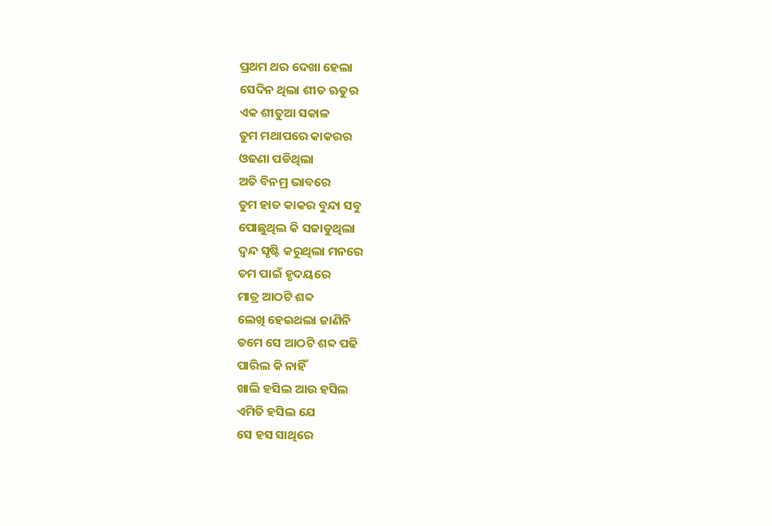ପ୍ରଥମ ଥର ଦେଖା ହେଲା
ସେଦିନ ଥିଲା ଶୀତ ଋତୁର
ଏକ ଶୀତୁଆ ସକାଳ
ତୁମ ମଥାପରେ କାକରର
ଓଢଣା ପଡିଥିଲା
ଅତି ବିନମ୍ର ଭାବରେ
ତୁମ ହାତ କାକର ବୁନ୍ଦା ସବୁ
ପୋଛୁଥିଲ କି ସଜାଡୁଥିଲା
ଦ୍ୱନ୍ଦ ସୃଷ୍ଟି କରୁଥିଲା ମନରେ
ତମ ପାଇଁ ହୃଦୟରେ
ମାତ୍ର ଆଠଟି ଶବ୍ଦ
ଲେଖି ହେଇଥଲା ଜାଣିନି
ତମେ ସେ ଆଠଟି ଶବ୍ଦ ପଢି
ପାରିଲ କି ନାହିଁ
ଖାଲି ହସିଲ ଆଉ ହସିଲ
ଏମିତି ହସିଲ ଯେ
ସେ ହସ ସାଥିରେ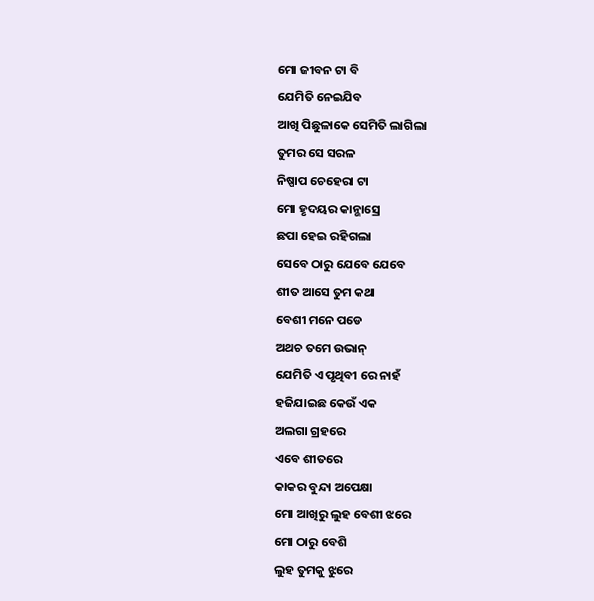ମୋ ଜୀବନ ଟା ବି
ଯେମିତି ନେଇଯିବ
ଆଖି ପିଛୁଳାକେ ସେମିତି ଲାଗିଲା
ତୁମର ସେ ସରଳ
ନିଷ୍ପାପ ଚେହେରା ଟା
ମୋ ହୃଦୟର କାନ୍ଭାସ୍ରେ
ଛପା ହେଇ ରହିଗଲା
ସେବେ ଠାରୁ ଯେବେ ଯେବେ
ଶୀତ ଆସେ ତୁମ କଥା
ବେଶୀ ମନେ ପଡେ
ଅଥଚ ତମେ ଉଭାନ୍
ଯେମିତି ଏ ପୃଥିବୀ ରେ ନାହଁ
ହଜିଯାଇଛ କେଉଁ ଏକ
ଅଲଗା ଗ୍ରହରେ
ଏବେ ଶୀତରେ
କାକର ବୁନ୍ଦା ଅପେକ୍ଷା
ମୋ ଆଖିରୁ ଲୁହ ବେଶୀ ଝରେ
ମୋ ଠାରୁ ବେଶି
ଲୁହ ତୁମକୁ ଝୁରେ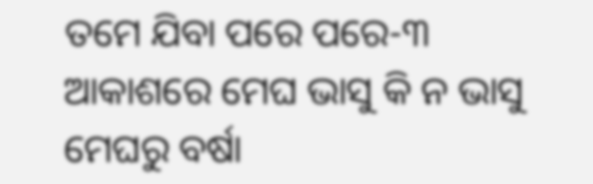ତମେ ଯିବା ପରେ ପରେ-୩
ଆକାଶରେ ମେଘ ଭାସୁ କି ନ ଭାସୁ
ମେଘରୁ ବର୍ଷା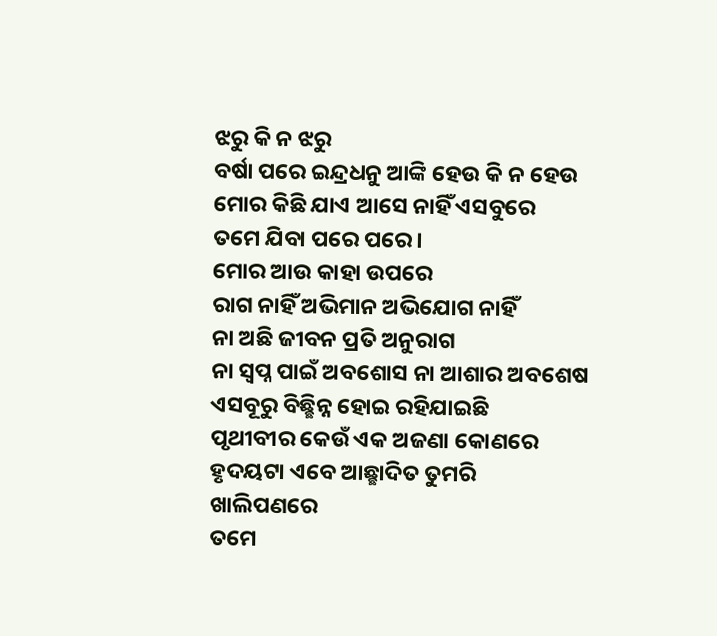ଝରୁ କି ନ ଝରୁ
ବର୍ଷା ପରେ ଇନ୍ଦ୍ରଧନୁ ଆଙ୍କି ହେଉ କି ନ ହେଉ
ମୋର କିଛି ଯାଏ ଆସେ ନାହିଁ ଏସବୁରେ
ତମେ ଯିବା ପରେ ପରେ ।
ମୋର ଆଉ କାହା ଉପରେ
ରାଗ ନାହିଁ ଅଭିମାନ ଅଭିଯୋଗ ନାହିଁ
ନା ଅଛି ଜୀବନ ପ୍ରତି ଅନୁରାଗ
ନା ସ୍ୱପ୍ନ ପାଇଁ ଅବଶୋସ ନା ଆଶାର ଅବଶେଷ
ଏସବୂରୁ ବିଛ୍ଛିନ୍ନ ହୋଇ ରହିଯାଇଛି
ପୃଥୀବୀର କେଉଁ ଏକ ଅଜଣା କୋଣରେ
ହୃଦୟଟା ଏବେ ଆଛ୍ଛାଦିତ ତୁମରି
ଖାଲିପଣରେ
ତମେ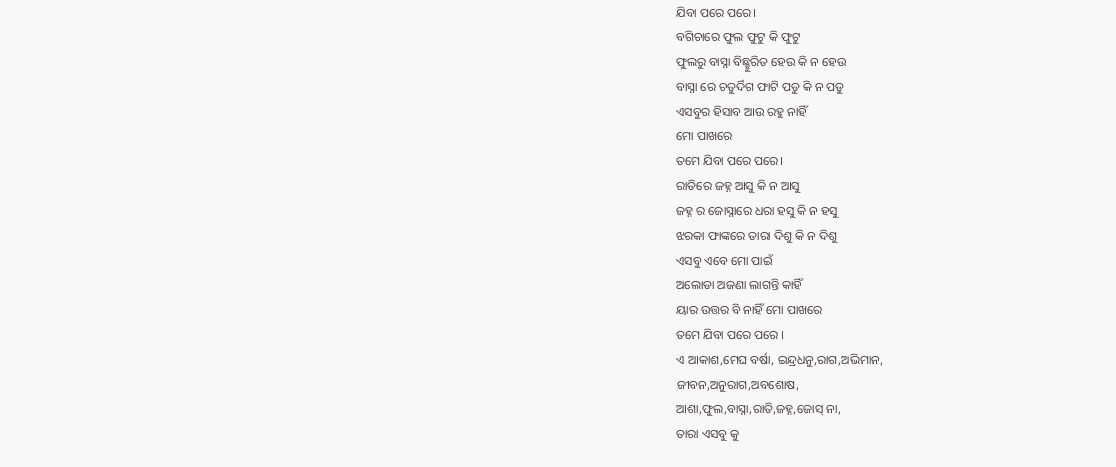ଯିବା ପରେ ପରେ।
ବଗିଚାରେ ଫୁଲ ଫୁଟୁ କି ଫୁଟୁ
ଫୁଲରୁ ବାସ୍ନା ବିଛ୍ଛୁରିତ ହେଉ କି ନ ହେଉ
ବାସ୍ନା ରେ ଚତୁର୍ଦିଗ ଫାଟି ପଡୁ କି ନ ପଡୁ
ଏସବୁର ହିସାବ ଆଉ ରହୁ ନାହିଁ
ମୋ ପାଖରେ
ତମେ ଯିବା ପରେ ପରେ।
ରାତିରେ ଜହ୍ନ ଆସୁ କି ନ ଆସୁ
ଜହ୍ନ ର ଜୋସ୍ନାରେ ଧରା ହସୁ କି ନ ହସୁ
ଝରକା ଫାଙ୍କରେ ତାରା ଦିଶୁ କି ନ ଦିଶୁ
ଏସବୁ ଏବେ ମୋ ପାଇଁ
ଅଲୋଡା ଅଜଣା ଲାଗନ୍ତି କାହିଁ
ୟାର ଉତ୍ତର ବି ନାହିଁ ମୋ ପାଖରେ
ତମେ ଯିବା ପରେ ପରେ ।
ଏ ଆକାଶ,ମେଘ ବର୍ଷା, ଇନ୍ଦ୍ରଧନୁ,ରାଗ,ଅଭିମାନ,
ଜୀବନ,ଅନୁରାଗ,ଅବଶୋଷ,
ଆଶା,ଫୁଲ,ବାସ୍ନା,ରାତି,ଜହ୍ନ,ଜୋସ୍ ନା,
ତାରା ଏସବୁ କୁ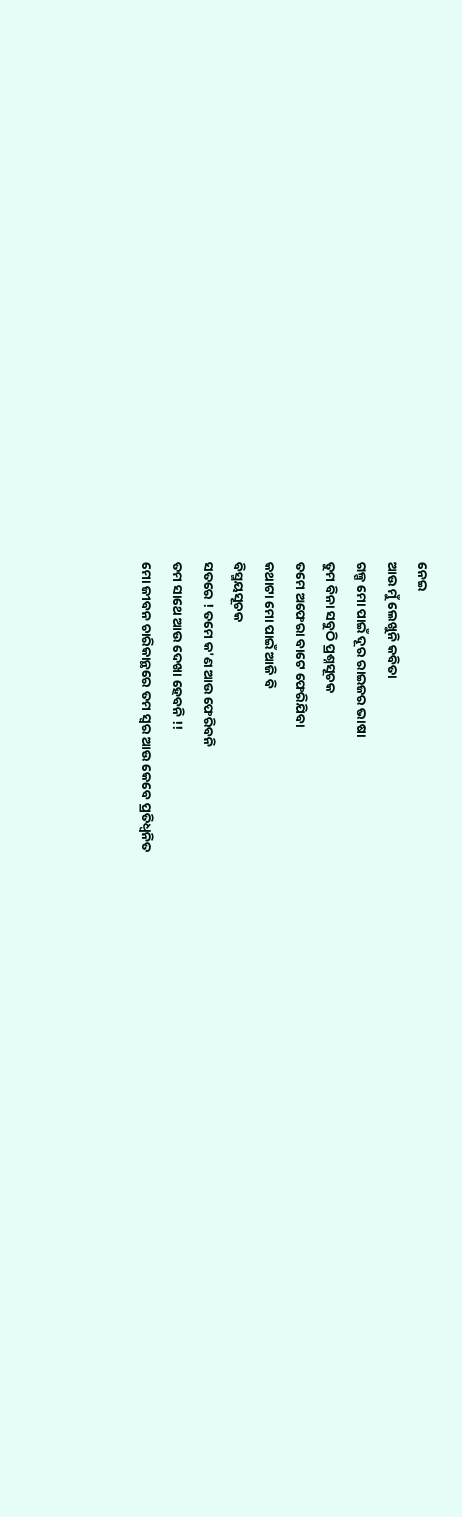ନେଇ
ଆଉ ମୁଁ ଲେଖୁନି କବିତା
ଗଳ୍ପ ମୋ ପାଇଁ ଦୂର ରାଇଜର ଭାଷା
ତୁମ ବିନା ସବୁଠି ପ୍ରଶ୍ନସୂଚକ
ତମେ ଅଫେରା ବାଟେ ଫେରିଯିବା
କଥାଟା ମୋ ପାଇଁ ଆଜି ବି
ବିସ୍ମୟସୂଚକ
ସତରେ ! ତମେ କ'ଣ ଆଉ ଫେରିବନି
ତମ ସାଥେ ଆଉ ଦେଖା ହେବନି !!
ମୋ ଜୀବନ ଚାରିକାନ୍ଥରେ ତମ ସ୍ୱର ଆଉ କେବେ ପ୍ରତିଧ୍ୱନିତ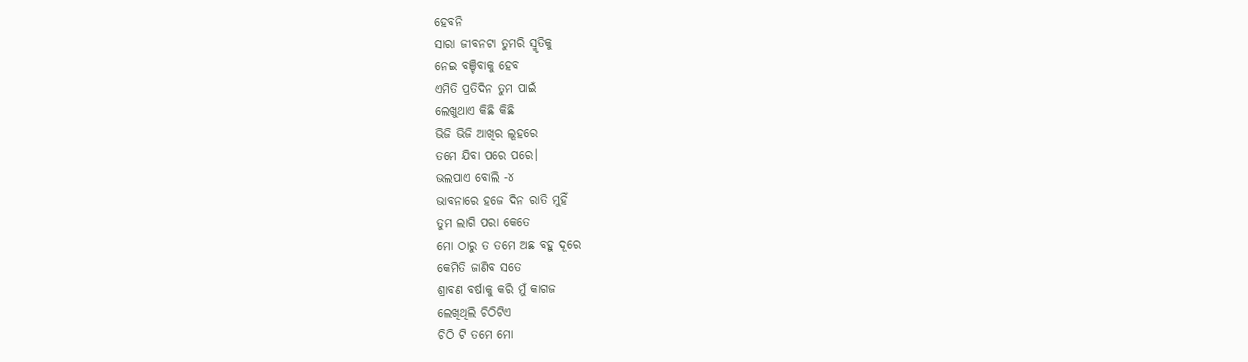ହେବନି
ସାରା ଜୀବନଟା ତୁମରି ସ୍ମୃତିକୁ
ନେଇ ବଞ୍ଚିବାକୁ ହେବ
ଏମିତି ପ୍ରତିଦିନ ତୁମ ପାଇଁ
ଲେଖୁଥାଏ କିଛି କିଛି
ଭିଜି ଭିଜି ଆଖିର ଲୂହରେ
ତମେ ଯିବା ପରେ ପରେ।
ଭଲପାଏ ବୋଲି -୪
ଭାବନାରେ ହଜେ ଦିନ ରାତି ମୁହିଁ
ତୁମ ଲାଗି ପରା କେତେ
ମୋ ଠାରୁ ତ ତମେ ଅଛ ବହୁ ଦୂରେ
କେମିତି ଜାଣିବ ସତେ
ଶ୍ରାବଣ ବର୍ଷାକୁ କରି ମୁଁ କାଗଜ
ଲେଖିଥିଲି ଚିଠିଟିଏ
ଚିଠି ଟି ତମେ ମୋ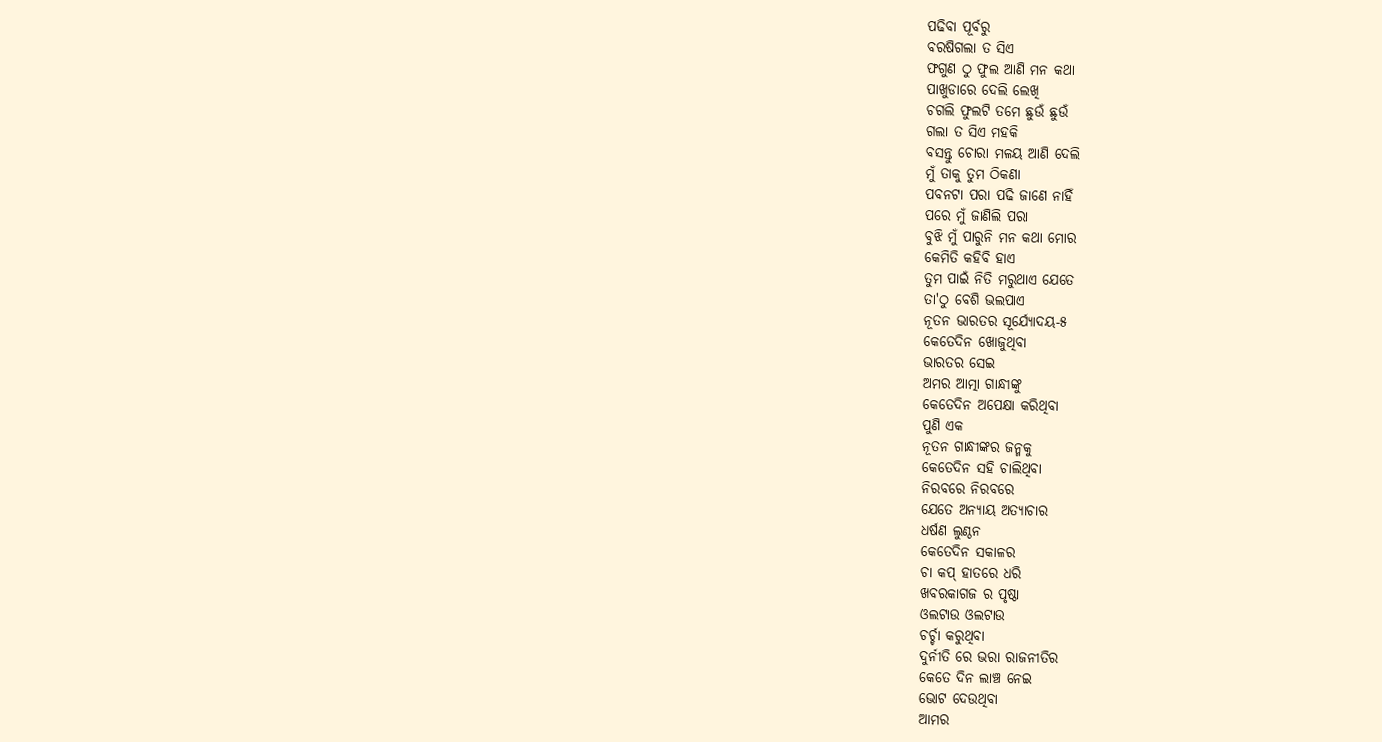ପଢିବା ପୂର୍ବରୁ
ବରଷିଗଲା ତ ସିଏ
ଫଗୁଣ ଠୁ ଫୁଲ ଆଣି ମନ କଥା
ପାଖୁଡାରେ ଦେଲି ଲେଖି
ଚଗଲି ଫୁଲଟି ତମେ ଛୁଉଁ ଛୁଉଁ
ଗଲା ତ ସିଏ ମହକି
ବସନ୍ତୁ ଚୋରା ମଳୟ ଆଣି ଦେଲି
ମୁଁ ତାକୁ ତୁମ ଠିକଣା
ପବନଟା ପରା ପଢି ଜାଣେ ନାହିଁ
ପରେ ମୁଁ ଜାଣିଲି ପରା
ବୁଝି ମୁଁ ପାରୁନି ମନ କଥା ମୋର
କେମିତି କହିବି ହାଏ
ତୁମ ପାଇଁ ନିତି ମରୁଥାଏ ଯେତେ
ତା'ଠୁ ବେଶି ଭଲପାଏ
ନୂତନ ଭାରତର ସୂର୍ଯ୍ୟୋଦୟ-୫
କେତେଦିନ ଖୋଜୁଥିବା
ଭାରତର ସେଇ
ଅମର ଆତ୍ମା ଗାନ୍ଧୀଙ୍କୁ
କେତେଦିନ ଅପେକ୍ଷା କରିଥିବା
ପୁଣି ଏକ
ନୂତନ ଗାନ୍ଧୀଙ୍କର ଜନ୍ମକୁ
କେତେଦିନ ସହି ଚାଲିଥିବା
ନିରବରେ ନିରବରେ
ଯେତେ ଅନ୍ୟାୟ ଅତ୍ୟାଚାର
ଧର୍ଷଣ ଲୁଣ୍ଠନ
କେତେଦିନ ସକାଳର
ଚା କପ୍ ହାତରେ ଧରି
ଖବରକାଗଜ ର ପୃଷ୍ଠା
ଓଲଟାଉ ଓଲଟାଉ
ଚର୍ଚ୍ଚା କରୁଥିବା
ଦୁର୍ନୀତି ରେ ଭରା ରାଜନୀତିର
କେତେ ଦିନ ଲାଞ୍ଚ ନେଇ
ଭୋଟ ଦେଉଥିବା
ଆମର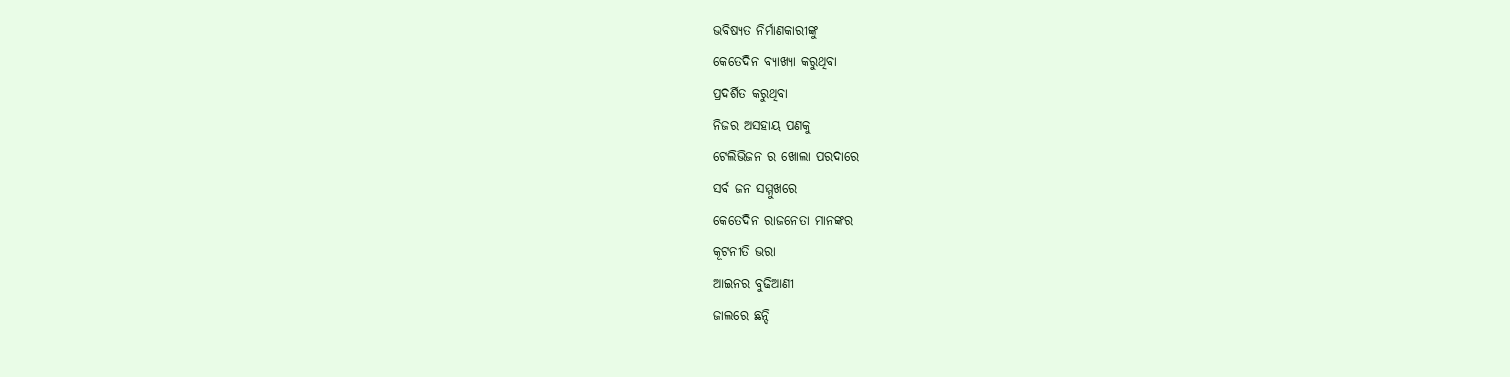ଭବିଷ୍ୟତ ନିର୍ମାଣକାରୀଙ୍କୁ
କେତେଦିନ ବ୍ୟାଖ୍ୟା କରୁଥିବା
ପ୍ରଦର୍ଶିତ କରୁଥିବା
ନିଜର ଅସହାୟ ପଣକୁ
ଟେଲିଭିଜନ ର ଖୋଲା ପରଦାରେ
ସର୍ବ ଜନ ସମ୍ମୁଖରେ
କେତେଦିନ ରାଜନେତା ମାନଙ୍କର
କୂଟନୀତି ଭରା
ଆଇନର ବୁଢିଆଣୀ
ଜାଲରେ ଛନ୍ଦି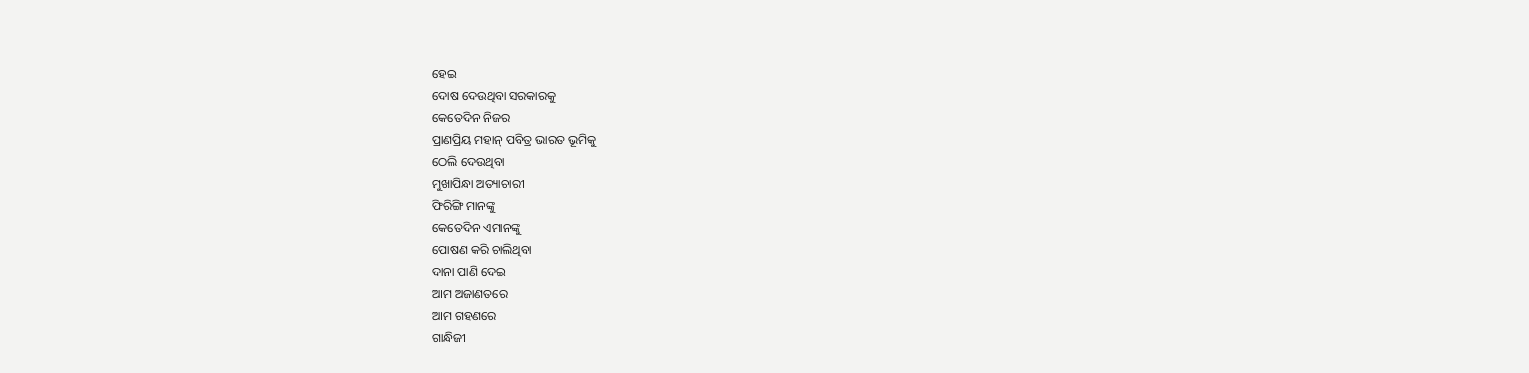ହେଇ
ଦୋଷ ଦେଉଥିବା ସରକାରକୁ
କେତେଦିନ ନିଜର
ପ୍ରାଣପ୍ରିୟ ମହାନ୍ ପବିତ୍ର ଭାରତ ଭୂମିକୁ
ଠେଲି ଦେଉଥିବା
ମୁଖାପିନ୍ଧା ଅତ୍ୟାଚାରୀ
ଫିରିଙ୍ଗି ମାନଙ୍କୁ
କେତେଦିନ ଏମାନଙ୍କୁ
ପୋଷଣ କରି ଚାଲିଥିବା
ଦାନା ପାଣି ଦେଇ
ଆମ ଅଜାଣତରେ
ଆମ ଗହଣରେ
ଗାନ୍ଧିଜୀ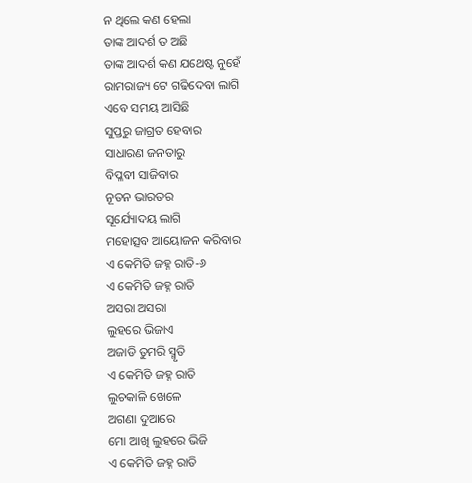ନ ଥିଲେ କଣ ହେଲା
ତାଙ୍କ ଆଦର୍ଶ ତ ଅଛି
ତାଙ୍କ ଆଦର୍ଶ କଣ ଯଥେଷ୍ଟ ନୁହେଁ
ରାମରାଜ୍ୟ ଟେ ଗଢିଦେବା ଲାଗି
ଏବେ ସମୟ ଆସିଛି
ସୁପ୍ତରୁ ଜାଗ୍ରତ ହେବାର
ସାଧାରଣ ଜନତାରୁ
ବିପ୍ଳବୀ ସାଜିବାର
ନୂତନ ଭାରତର
ସୂର୍ଯ୍ୟୋଦୟ ଲାଗି
ମହୋତ୍ସବ ଆୟୋଜନ କରିବାର
ଏ କେମିତି ଜହ୍ନ ରାତି-୬
ଏ କେମିତି ଜହ୍ନ ରାତି
ଅସରା ଅସରା
ଲୁହରେ ଭିଜାଏ
ଅଜାଡି ତୁମରି ସ୍ମୃତି
ଏ କେମିତି ଜହ୍ନ ରାତି
ଲୁଚକାଳି ଖେଳେ
ଅଗଣା ଦୁଆରେ
ମୋ ଆଖି ଲୁହରେ ଭିଜି
ଏ କେମିତି ଜହ୍ନ ରାତି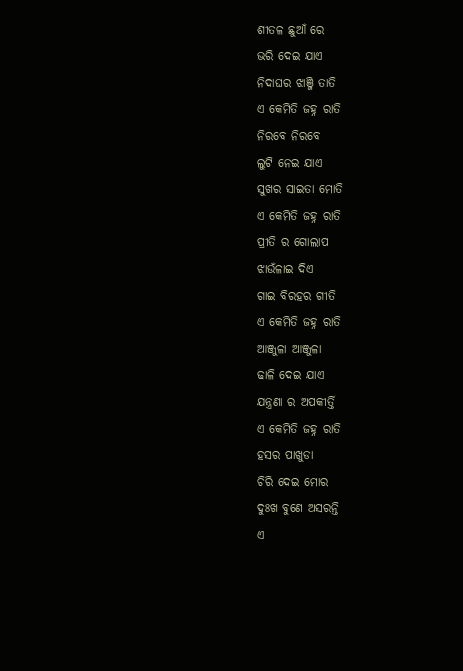ଶୀତଳ ଛୁଆଁ ରେ
ଭରି ଦେଇ ଯାଏ
ନିଦାଘର ଝାଞ୍ଜି ତାତି
ଏ କେମିତି ଜହ୍ନ ରାତି
ନିରବେ ନିରବେ
ଲୁଟି ନେଇ ଯାଏ
ସୁଖର ସାଇତା ମୋତି
ଏ କେମିତି ଜହ୍ନ ରାତି
ପ୍ରୀତି ର ଗୋଲାପ
ଝାଉଁଳାଇ ଦିଏ
ଗାଇ ବିରହର ଗୀତି
ଏ କେମିତି ଜହ୍ନ ରାତି
ଆଞ୍ଜୁଳା ଆଞ୍ଜୁଳା
ଢାଳି ଦେଇ ଯାଏ
ଯନ୍ତ୍ରଣା ର ଅପକୀର୍ତ୍ତି
ଏ କେମିତି ଜହ୍ନ ରାତି
ହସର ପାଖୁଡା
ଚିରି ଦେଇ ମୋର
ଦୁଃଖ ବୁଣେ ଅସରନ୍ତି
ଏ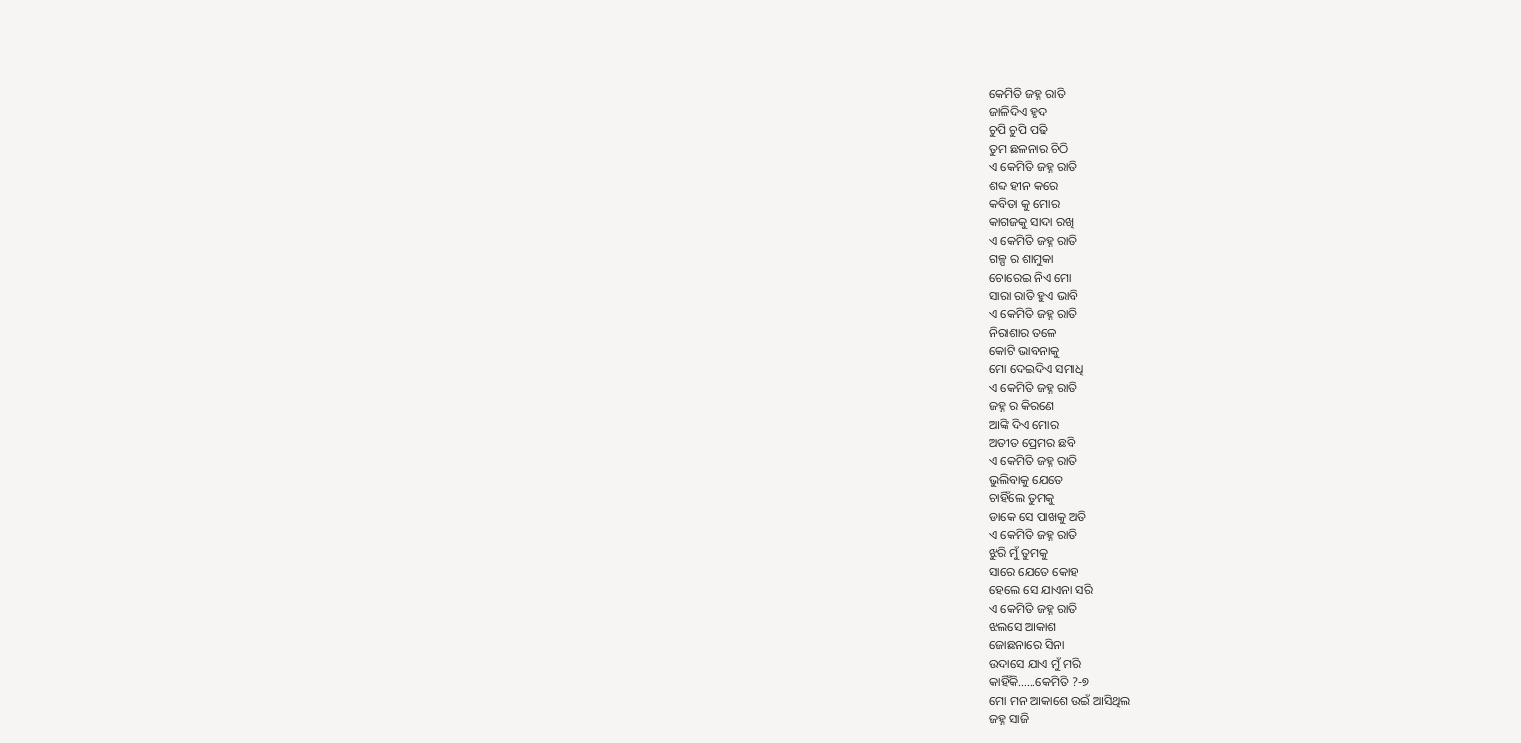କେମିତି ଜହ୍ନ ରାତି
ଜାଳିଦିଏ ହୃଦ
ଚୁପି ଚୁପି ପଢି
ତୁମ ଛଳନାର ଚିଠି
ଏ କେମିତି ଜହ୍ନ ରାତି
ଶବ୍ଦ ହୀନ କରେ
କବିତା କୁ ମୋର
କାଗଜକୁ ସାଦା ରଖି
ଏ କେମିତି ଜହ୍ନ ରାତି
ଗଳ୍ପ ର ଶାମୁକା
ଚୋରେଇ ନିଏ ମୋ
ସାରା ରାତି ହୁଏ ଭାବି
ଏ କେମିତି ଜହ୍ନ ରାତି
ନିରାଶାର ତଳେ
କୋଟି ଭାବନାକୁ
ମୋ ଦେଇଦିଏ ସମାଧି
ଏ କେମିତି ଜହ୍ନ ରାତି
ଜହ୍ନ ର କିରଣେ
ଆଙ୍କି ଦିଏ ମୋର
ଅତୀତ ପ୍ରେମର ଛବି
ଏ କେମିତି ଜହ୍ନ ରାତି
ଭୁଲିବାକୁ ଯେତେ
ଚାହିଁଲେ ତୁମକୁ
ଡାକେ ସେ ପାଖକୁ ଅତି
ଏ କେମିତି ଜହ୍ନ ରାତି
ଝୁରି ମୁଁ ତୁମକୁ
ସାରେ ଯେତେ କୋହ
ହେଲେ ସେ ଯାଏନା ସରି
ଏ କେମିତି ଜହ୍ନ ରାତି
ଝଲସେ ଆକାଶ
ଜୋଛନାରେ ସିନା
ଉଦାସେ ଯାଏ ମୁଁ ମରି
କାହିଁକି......କେମିତି ?-୭
ମୋ ମନ ଆକାଶେ ଉଇଁ ଆସିଥିଲ
ଜହ୍ନ ସାଜି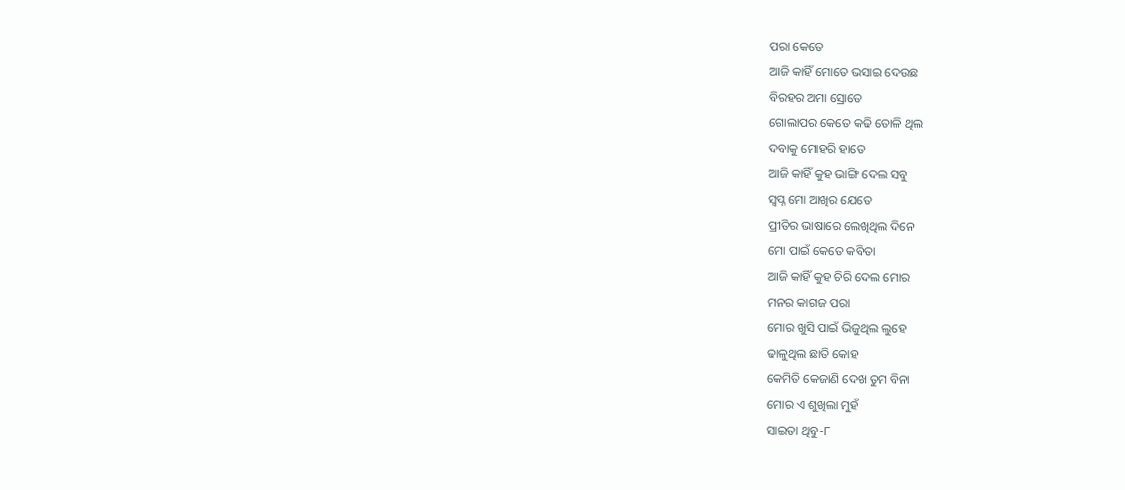ପରା କେତେ
ଆଜି କାହିଁ ମୋତେ ଭସାଇ ଦେଉଛ
ବିରହର ଅମା ସ୍ରୋତେ
ଗୋଲାପର କେତେ କଢି ତୋଳି ଥିଲ
ଦବାକୁ ମୋହରି ହାତେ
ଆଜି କାହିଁ କୁହ ଭାଙ୍ଗି ଦେଲ ସବୁ
ସ୍ୱପ୍ନ ମୋ ଆଖିର ଯେତେ
ପ୍ରୀତିର ଭାଷାରେ ଲେଖିଥିଲ ଦିନେ
ମୋ ପାଇଁ କେତେ କବିତା
ଆଜି କାହିଁ କୁହ ଚିରି ଦେଲ ମୋର
ମନର କାଗଜ ପରା
ମୋର ଖୁସି ପାଇଁ ଭିଜୁଥିଲ ଲୁହେ
ଢାଳୁଥିଲ ଛାତି କୋହ
କେମିତି କେଜାଣି ଦେଖ ତୁମ ବିନା
ମୋର ଏ ଶୁଖିଲା ମୁହଁ
ସାଇତା ଥିବୁ-୮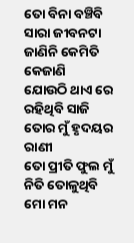ତୋ ବିନା ବଞ୍ଚିବି
ସାରା ଜୀବନଟା
ଜାଣିନି କେମିତି କେଜାଣି
ଯୋଉଠି ଥାଏ ରେ
ରହିଥିବି ସାଜି
ତୋର ମୁଁ ହୃଦୟର ରାଣୀ
ତୋ ପ୍ରୀତି ଫୁଲ ମୁଁ
ନିତି ତୋଳୁଥିବି
ମୋ ମନ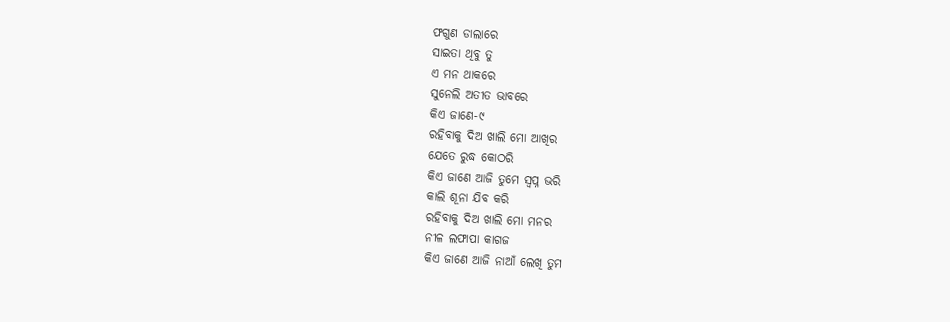ଫଗୁଣ ଡାଲାରେ
ସାଇତା ଥିବୁ ତୁ
ଏ ମନ ଥାକରେ
ସୁନେଲି ଅତୀତ ଭାବରେ
କିଏ ଜାଣେ-୯
ରହିବାକୁ ଦିଅ ଖାଲି ମୋ ଆଖିର
ଯେତେ ରୁଦ୍ଧ କୋଠରି
କିଏ ଜାଣେ ଆଜି ତୁମେ ସ୍ୱପ୍ନ ଭରି
କାଲି ଶୂନା ଯିବ କରି
ରହିବାକୁ ଦିଅ ଖାଲି ମୋ ମନର
ନୀଳ ଲଫାପା କାଗଜ
କିଏ ଜାଣେ ଆଜି ନାଆଁ ଲେଖି ତୁମ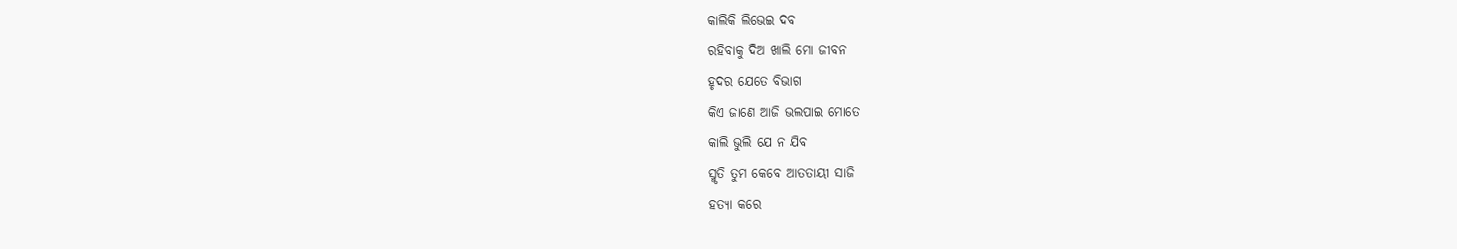କାଲିକି ଲିଭେଇ ଦବ
ରହିବାକୁ ଦିଅ ଖାଲି ମୋ ଜୀବନ
ହୃଦର ଯେତେ ବିଭାଗ
କିଏ ଜାଣେ ଆଜି ଭଲପାଇ ମୋତେ
କାଲି ଭୁଲି ଯେ ନ ଯିବ
ସ୍ମୃତି ତୁମ କେବେ ଆତତାୟୀ ସାଜି
ହତ୍ୟା କରେ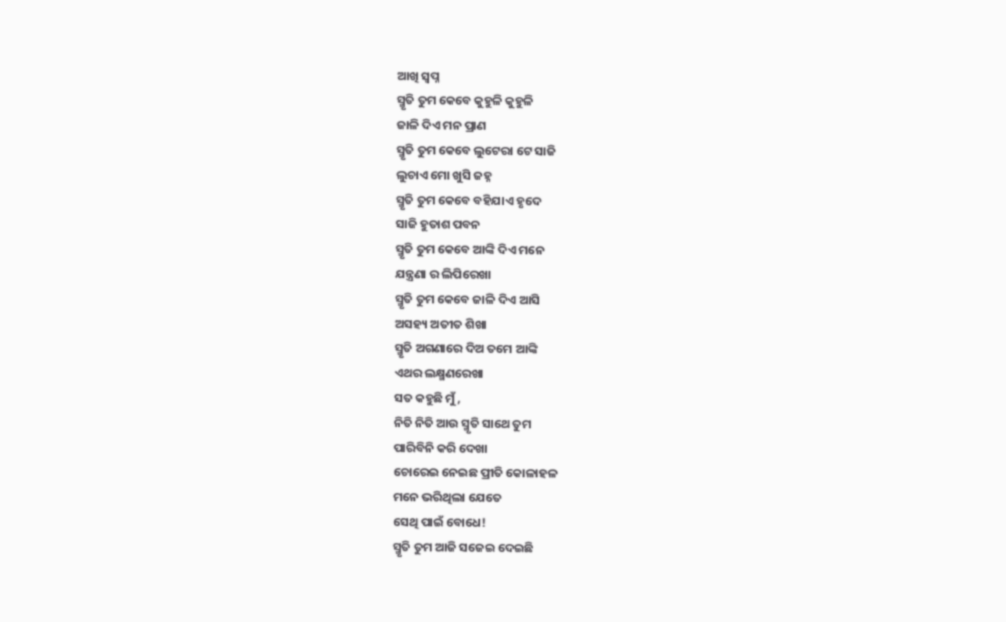ଆଖି ସ୍ୱପ୍ନ
ସ୍ମୃତି ତୁମ କେବେ କୁହୁଳି କୁହୁଳି
ଜାଳି ଦିଏ ମନ ପ୍ରାଣ
ସ୍ମୃତି ତୁମ କେବେ ଲୁଟେରା ଟେ ସାଜି
ଲୁଚାଏ ମୋ ଖୁସି ଜହ୍ନ
ସ୍ମୃତି ତୁମ କେବେ ବହିଯାଏ ହୃଦେ
ସାଜି ହୁତାଶ ପବନ
ସ୍ମୃତି ତୁମ କେବେ ଆଙ୍କି ଦିଏ ମନେ
ଯନ୍ତ୍ରଣା ର ଲିପିରେଖା
ସ୍ମୃତି ତୁମ କେବେ ଜାଳି ଦିଏ ଆସି
ଅସହ୍ୟ ଅତୀତ ଶିଖା
ସ୍ମୃତି ଅଗଣାରେ ଦିଅ ତମେ ଆଙ୍କି
ଏଥର ଲକ୍ଷ୍ମଣରେଖା
ସତ କହୁଛି ମୁଁ,
ନିତି ନିତି ଆଉ ସ୍ମୃତି ସାଥେ ତୁମ
ପାରିବିନି କରି ଦେଖା
ଚୋରେଇ ନେଇଛ ପ୍ରୀତି କୋଳାହଳ
ମନେ ଭରିଥିଲା ଯେତେ
ସେଥି ପାଇଁ ବୋଧେ!
ସ୍ମୃତି ତୁମ ଆଜି ସଜେଇ ଦେଇଛି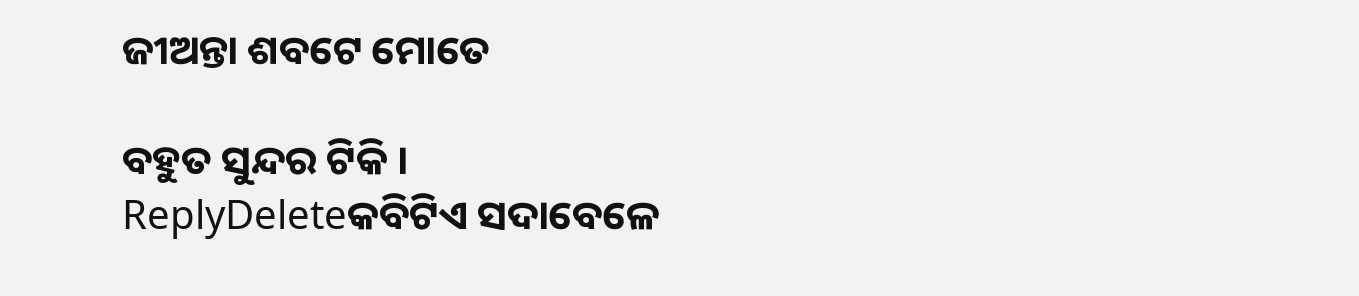ଜୀଅନ୍ତା ଶବଟେ ମୋତେ

ବହୁତ ସୁନ୍ଦର ଟିକି ।
ReplyDeleteକବିଟିଏ ସଦାବେଳେ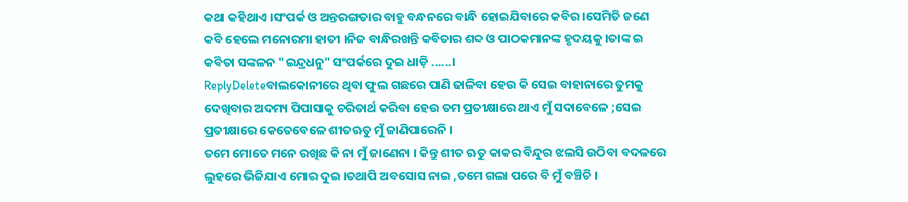କଥା କହିଥାଏ ।ସଂପର୍କ ଓ ଅନ୍ତରଙ୍ଗତାର ବାହୁ ବନ୍ଧନରେ ବାନ୍ଧି ହୋଇଯିବାରେ କବିର ।ସେମିତି ଜଣେ କବି ହେଲେ ମନୋରମା ହାତୀ ।ନିଜ ବାନ୍ଧିରଖନ୍ତି କବିତାର ଶବ୍ଦ ଓ ପାଠକମାନଙ୍କ ହୃଦୟକୁ ।ତାଙ୍କ ଇ କବିତା ସଙ୍କଳନ "ଇନ୍ଦ୍ରଧନୁ" ସଂପର୍କରେ ଦୁଇ ଧାଡ଼ି ......।
ReplyDeleteବାଲକୋନୀରେ ଥିବା ଫୁଲ ଗଛରେ ପାଣି ଢାଳିବା ହେଉ କି ସେଇ ବାହାନାରେ ତୁମକୁ ଦେଖିବାର ଅଦମ୍ୟ ପିପାସାକୁ ଚରିତାର୍ଥ କରିବା ହେଉ ତମ ପ୍ରତୀକ୍ଷାରେ ଥାଏ ମୁଁ ସଦାବେଳେ ;ସେଇ ପ୍ରତୀକ୍ଷାରେ କେତେବେଳେ ଶୀତଋତୁ ମୁଁ ଜାଣିପାରେନି ।
ତମେ ମୋତେ ମନେ ରଖିଛ କି ନା ମୁଁ ଜାଣେନା । କିନ୍ତୁ ଶୀତ ଋତୁ କାକର ବିନ୍ଦୁର ଝଲସି ଉଠିବା ବଦଳରେ ଲୁହରେ ଭିଜିଯାଏ ମୋର ଦୁଇ ।ତଥାପି ଅବସୋସ ନାଇ ,ତମେ ଗଲା ପରେ ବି ମୁଁ ବଞ୍ଚିଚି ।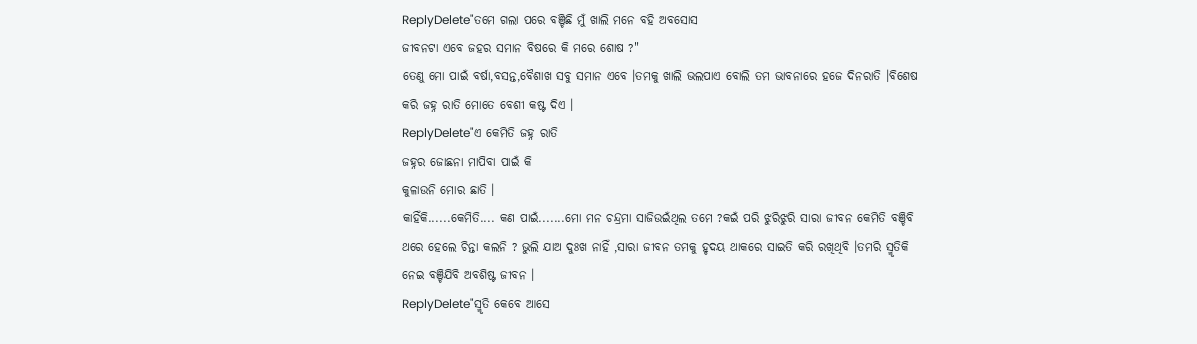ReplyDelete"ତମେ ଗଲା ପରେ ବଞ୍ଚିଛି ମୁଁ ଖାଲି ମନେ ବହି ଅବସୋସ
ଜୀବନଟା ଏବେ ଜହର ସମାନ ବିଷରେ କି ମରେ ଶୋଷ ?"
ତେଣୁ ମୋ ପାଇଁ ବର୍ଷା,ବସନ୍ତ,ବୈଶାଖ ସବୁ ସମାନ ଏବେ ।ତମକୁ ଖାଲି ଭଲପାଏ ବୋଲି ତମ ଭାବନାରେ ହଜେ ଦିନରାତି ।ବିଶେଷ କରି ଜହ୍ନ ରାତି ମୋତେ ବେଶୀ କଷ୍ଟ ଦିଏ ।
ReplyDelete"ଏ କେମିତି ଜହ୍ନ ରାତି
ଜହ୍ନର ଜୋଛନା ମାପିବା ପାଇଁ କି
କୁଳାଉନି ମୋର ଛାତି ।
କାହିଁକି......କେମିତି.... କଣ ପାଇଁ.......ମୋ ମନ ଚନ୍ଦ୍ରମା ସାଜିଉଇଁଥିଲ ତମେ ?କଇଁ ପରି ଝୁରିଝୁରି ସାରା ଜୀବନ କେମିତି ବଞ୍ଚିବି ଥରେ ହେଲେ ଚିନ୍ତା କଲନି ? ଭୁଲି ଯାଅ ଦୁଃଖ ନାହିଁ ,ସାରା ଜୀବନ ତମକୁ ହୃଦୟ ଥାକରେ ସାଇତି କରି ରଖିଥିବି ।ତମରି ସ୍ମୃତିକି ନେଇ ବଞ୍ଚିଯିବି ଅବଶିଷ୍ଟ ଜୀବନ ।
ReplyDelete"ସ୍ମୃତି କେବେ ଆସେ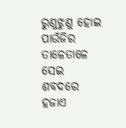ରୁଣୁଝୁଣୁ ହୋଇ
ପାଉଁଜିର ତାଳେତାଳେ
ସେଇ ଶବଦରେ ହଜାଏ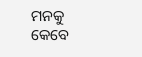ମନକୁ
କେବେ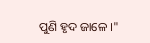ପୁଣି ହୃଦ ଜାଳେ ।"